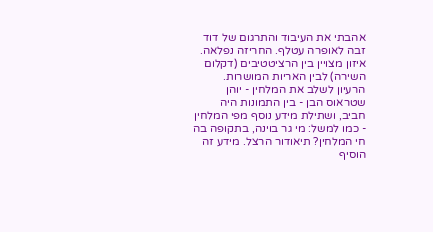אהבתי את העיבוד והתרגום של דוד זבה לאופרה עטלף. החריזה נפלאה. איזון מצויין בין הרציטטיבים (דקלום השירה) לבין האריות המושרות. הרעיון לשלב את המלחין - יוהן שטראוס הבן - בין התמונות היה חביב, ושתילת מידע נוסף מפי המלחין - כמו למשל: מי גר בוינה, בתקופה בה חי המלחין? תיאודור הרצל. מידע זה הוסיף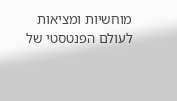מוחשיות ומציאות לעולם הפנטסטי של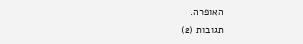האופרה.
תגובות (2)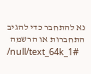נא להתחבר כדי להגיב
התחברות או הרשמה
/null/text_64k_1#